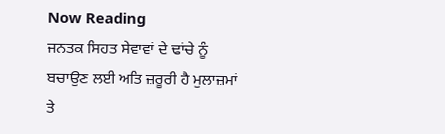Now Reading
ਜਨਤਕ ਸਿਹਤ ਸੇਵਾਵਾਂ ਦੇ ਢਾਂਚੇ ਨੂੰ ਬਚਾਉਣ ਲਈ ਅਤਿ ਜ਼ਰੂਰੀ ਹੈ ਮੁਲਾਜ਼ਮਾਂ ਤੇ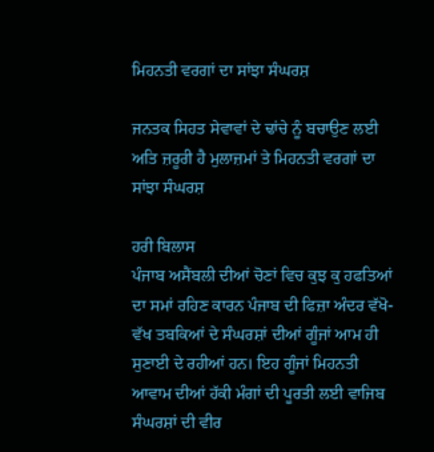ਮਿਹਨਤੀ ਵਰਗਾਂ ਦਾ ਸਾਂਝਾ ਸੰਘਰਸ਼

ਜਨਤਕ ਸਿਹਤ ਸੇਵਾਵਾਂ ਦੇ ਢਾਂਚੇ ਨੂੰ ਬਚਾਉਣ ਲਈ ਅਤਿ ਜ਼ਰੂਰੀ ਹੈ ਮੁਲਾਜ਼ਮਾਂ ਤੇ ਮਿਹਨਤੀ ਵਰਗਾਂ ਦਾ ਸਾਂਝਾ ਸੰਘਰਸ਼

ਹਰੀ ਬਿਲਾਸ
ਪੰਜਾਬ ਅਸੈਂਬਲੀ ਦੀਆਂ ਚੋਣਾਂ ਵਿਚ ਕੁਝ ਕੁ ਹਫਤਿਆਂ ਦਾ ਸਮਾਂ ਰਹਿਣ ਕਾਰਨ ਪੰਜਾਬ ਦੀ ਫਿਜ਼ਾ ਅੰਦਰ ਵੱਖੋ-ਵੱਖ ਤਬਕਿਆਂ ਦੇ ਸੰਘਰਸ਼ਾਂ ਦੀਆਂ ਗੂੰਜਾਂ ਆਮ ਹੀ ਸੁਣਾਈ ਦੇ ਰਹੀਆਂ ਹਨ। ਇਹ ਗੂੰਜਾਂ ਮਿਹਨਤੀ ਆਵਾਮ ਦੀਆਂ ਹੱਕੀ ਮੰਗਾਂ ਦੀ ਪੂਰਤੀ ਲਈ ਵਾਜਿਬ ਸੰਘਰਸ਼ਾਂ ਦੀ ਵੀਰ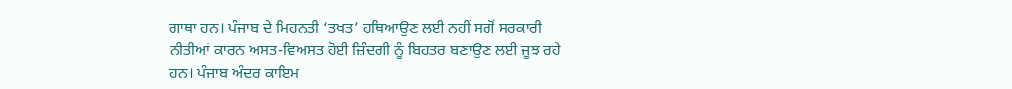ਗਾਥਾ ਹਨ। ਪੰਜਾਬ ਦੇ ਮਿਹਨਤੀ ‘ਤਖਤ’ ਹਥਿਆਉਣ ਲਈ ਨਹੀਂ ਸਗੋਂ ਸਰਕਾਰੀ ਨੀਤੀਆਂ ਕਾਰਨ ਅਸਤ-ਵਿਅਸਤ ਹੋਈ ਜ਼ਿੰਦਗੀ ਨੂੰ ਬਿਹਤਰ ਬਣਾਉਣ ਲਈ ਜੂਝ ਰਹੇ ਹਨ। ਪੰਜਾਬ ਅੰਦਰ ਕਾਇਮ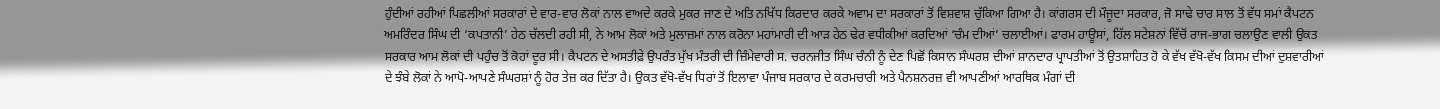ਹੁੰਦੀਆਂ ਰਹੀਆਂ ਪਿਛਲੀਆਂ ਸਰਕਾਰਾਂ ਦੇ ਵਾਰ-ਵਾਰ ਲੋਕਾਂ ਨਾਲ ਵਾਅਦੇ ਕਰਕੇ ਮੁਕਰ ਜਾਣ ਦੇ ਅਤਿ ਨਖਿੱਧ ਕਿਰਦਾਰ ਕਰਕੇ ਅਵਾਮ ਦਾ ਸਰਕਾਰਾਂ ਤੋਂ ਵਿਸ਼ਵਾਸ਼ ਚੁੱਕਿਆ ਗਿਆ ਹੈ। ਕਾਂਗਰਸ ਦੀ ਮੌਜੂਦਾ ਸਰਕਾਰ, ਜੋ ਸਾਢੇ ਚਾਰ ਸਾਲ ਤੋਂ ਵੱਧ ਸਮਾਂ ਕੈਪਟਨ ਅਮਰਿੰਦਰ ਸਿੰਘ ਦੀ ‘ਕਪਤਾਨੀ’ ਹੇਠ ਚੱਲਦੀ ਰਹੀ ਸੀ, ਨੇ ਆਮ ਲੋਕਾਂ ਅਤੇ ਮੁਲਾਜ਼ਮਾਂ ਨਾਲ ਕਰੋਨਾ ਮਹਾਂਮਾਰੀ ਦੀ ਆੜ ਹੇਠ ਢੇਰ ਵਧੀਕੀਆਂ ਕਰਦਿਆਂ ‘ਚੰਮ ਦੀਆਂ’ ਚਲਾਈਆਂ। ਫਾਰਮ ਹਾਊਸਾਂ, ਹਿੱਲ ਸਟੇਸ਼ਨਾਂ ਵਿੱਚੋਂ ਰਾਜ-ਭਾਗ ਚਲਾਉਣ ਵਾਲੀ ਉਕਤ ਸਰਕਾਰ ਆਮ ਲੋਕਾਂ ਦੀ ਪਹੁੰਚ ਤੋਂ ਕੋਹਾਂ ਦੂਰ ਸੀ। ਕੈਪਟਨ ਦੇ ਅਸਤੀਫ਼ੇ ਉਪਰੰਤ ਮੁੱਖ ਮੰਤਰੀ ਦੀ ਜ਼ਿੰਮੇਵਾਰੀ ਸ. ਚਰਨਜੀਤ ਸਿੰਘ ਚੰਨੀ ਨੂੰ ਦੇਣ ਪਿਛੋਂ ਕਿਸਾਨ ਸੰਘਰਸ਼ ਦੀਆਂ ਸ਼ਾਨਦਾਰ ਪ੍ਰਾਪਤੀਆਂ ਤੋਂ ਉਤਸ਼ਾਹਿਤ ਹੋ ਕੇ ਵੱਖ ਵੱਖੋ-ਵੱਖ ਕਿਸਮ ਦੀਆਂ ਦੁਸ਼ਵਾਰੀਆਂ ਦੇ ਝੰਬੇ ਲੋਕਾਂ ਨੇ ਆਪੋ-ਆਪਣੇ ਸੰਘਰਸ਼ਾਂ ਨੂੰ ਹੋਰ ਤੇਜ਼ ਕਰ ਦਿੱਤਾ ਹੈ। ਉਕਤ ਵੱਖੋ-ਵੱਖ ਧਿਰਾਂ ਤੋਂ ਇਲਾਵਾ ਪੰਜਾਬ ਸਰਕਾਰ ਦੇ ਕਰਮਚਾਰੀ ਅਤੇ ਪੈਨਸ਼ਨਰਜ਼ ਵੀ ਆਪਣੀਆਂ ਆਰਥਿਕ ਮੰਗਾਂ ਦੀ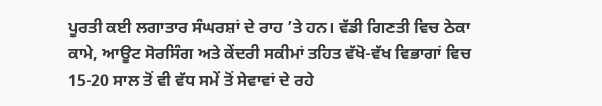ਪੂਰਤੀ ਕਈ ਲਗਾਤਾਰ ਸੰਘਰਸ਼ਾਂ ਦੇ ਰਾਹ ’ਤੇ ਹਨ। ਵੱਡੀ ਗਿਣਤੀ ਵਿਚ ਠੇਕਾ ਕਾਮੇ, ਆਊਟ ਸੋਰਸਿੰਗ ਅਤੇ ਕੇਂਦਰੀ ਸਕੀਮਾਂ ਤਹਿਤ ਵੱਖੋ-ਵੱਖ ਵਿਭਾਗਾਂ ਵਿਚ 15-20 ਸਾਲ ਤੋਂ ਵੀ ਵੱਧ ਸਮੇਂ ਤੋਂ ਸੇਵਾਵਾਂ ਦੇ ਰਹੇ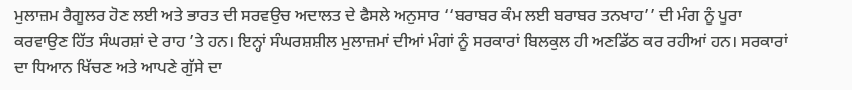ਮੁਲਾਜ਼ਮ ਰੈਗੂਲਰ ਹੋਣ ਲਈ ਅਤੇ ਭਾਰਤ ਦੀ ਸਰਵਉਚ ਅਦਾਲਤ ਦੇ ਫੈਸਲੇ ਅਨੁਸਾਰ ‘‘ਬਰਾਬਰ ਕੰਮ ਲਈ ਬਰਾਬਰ ਤਨਖਾਹ’’ ਦੀ ਮੰਗ ਨੂੰ ਪੂਰਾ ਕਰਵਾਉਣ ਹਿੱਤ ਸੰਘਰਸ਼ਾਂ ਦੇ ਰਾਹ ’ਤੇ ਹਨ। ਇਨ੍ਹਾਂ ਸੰਘਰਸ਼ਸ਼ੀਲ ਮੁਲਾਜ਼ਮਾਂ ਦੀਆਂ ਮੰਗਾਂ ਨੂੰ ਸਰਕਾਰਾਂ ਬਿਲਕੁਲ ਹੀ ਅਣਡਿੱਠ ਕਰ ਰਹੀਆਂ ਹਨ। ਸਰਕਾਰਾਂ ਦਾ ਧਿਆਨ ਖਿੱਚਣ ਅਤੇ ਆਪਣੇ ਗੁੱਸੇ ਦਾ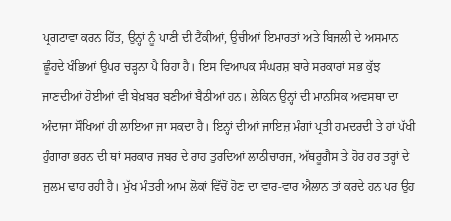ਪ੍ਰਗਟਾਵਾ ਕਰਨ ਹਿੱਤ, ਉਨ੍ਹਾਂ ਨੂੰ ਪਾਣੀ ਦੀ ਟੈਂਕੀਆਂ, ਉਚੀਆਂ ਇਮਾਰਤਾਂ ਅਤੇ ਬਿਜਲੀ ਦੇ ਅਸਮਾਨ ਛੂੰਹਦੇ ਖੰਭਿਆਂ ਉਪਰ ਚੜ੍ਹਨਾ ਪੈ ਰਿਹਾ ਹੈ। ਇਸ ਵਿਆਪਕ ਸੰਘਰਸ਼ ਬਾਰੇ ਸਰਕਾਰਾਂ ਸਭ ਕੁੱਝ ਜਾਣਦੀਆਂ ਹੋਈਆਂ ਵੀ ਬੇਖ਼ਬਰ ਬਣੀਆਂ ਬੈਠੀਆਂ ਹਨ। ਲੇਕਿਨ ਉਨ੍ਹਾਂ ਦੀ ਮਾਨਸਿਕ ਅਵਸਥਾ ਦਾ ਅੰਦਾਜਾ ਸੌਖਿਆਂ ਹੀ ਲਾਇਆ ਜਾ ਸਕਦਾ ਹੈ। ਇਨ੍ਹਾਂ ਦੀਆਂ ਜਾਇਜ਼ ਮੰਗਾਂ ਪ੍ਰਤੀ ਹਮਦਰਦੀ ਤੇ ਹਾਂ ਪੱਖੀ ਹੁੰਗਾਰਾ ਭਰਨ ਦੀ ਥਾਂ ਸਰਕਾਰ ਜਬਰ ਦੇ ਰਾਹ ਤੁਰਦਿਆਂ ਲਾਠੀਚਾਰਜ, ਅੱਥਰੂਗੈਸ ਤੇ ਹੋਰ ਹਰ ਤਰ੍ਹਾਂ ਦੇ ਜੁਲਮ ਢਾਹ ਰਹੀ ਹੈ। ਮੁੱਖ ਮੰਤਰੀ ਆਮ ਲੋਕਾਂ ਵਿੱਚੋਂ ਹੋਣ ਦਾ ਵਾਰ-ਵਾਰ ਐਲਾਨ ਤਾਂ ਕਰਦੇ ਹਨ ਪਰ ਉਹ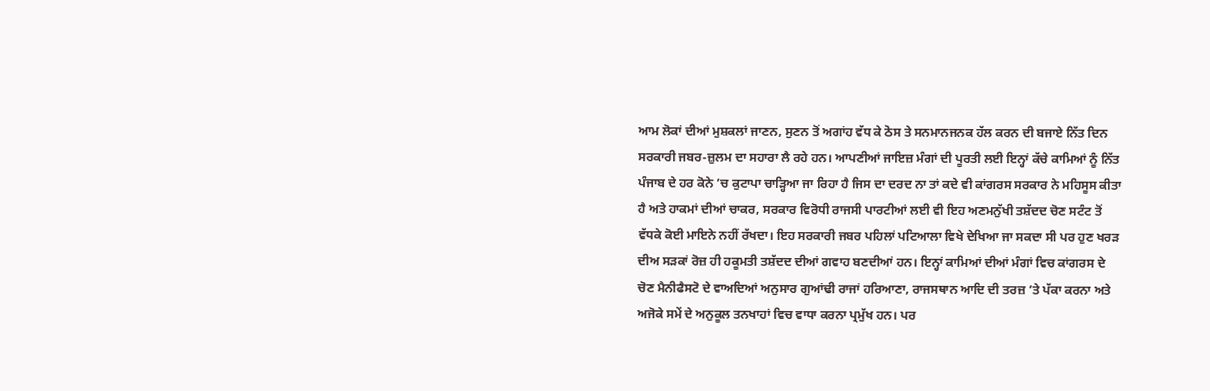ਆਮ ਲੋਕਾਂ ਦੀਆਂ ਮੁਸ਼ਕਲਾਂ ਜਾਣਨ, ਸੁਣਨ ਤੋਂ ਅਗਾਂਹ ਵੱਧ ਕੇ ਠੋਸ ਤੇ ਸਨਮਾਨਜਨਕ ਹੱਲ ਕਰਨ ਦੀ ਬਜਾਏ ਨਿੱਤ ਦਿਨ ਸਰਕਾਰੀ ਜਬਰ-ਜ਼ੁਲਮ ਦਾ ਸਹਾਰਾ ਲੈ ਰਹੇ ਹਨ। ਆਪਣੀਆਂ ਜਾਇਜ਼ ਮੰਗਾਂ ਦੀ ਪੂਰਤੀ ਲਈ ਇਨ੍ਹਾਂ ਕੱਚੇ ਕਾਮਿਆਂ ਨੂੰ ਨਿੱਤ ਪੰਜਾਬ ਦੇ ਹਰ ਕੋਨੇ ’ਚ ਕੁਟਾਪਾ ਚਾੜ੍ਹਿਆ ਜਾ ਰਿਹਾ ਹੈ ਜਿਸ ਦਾ ਦਰਦ ਨਾ ਤਾਂ ਕਦੇ ਵੀ ਕਾਂਗਰਸ ਸਰਕਾਰ ਨੇ ਮਹਿਸੂਸ ਕੀਤਾ ਹੈ ਅਤੇ ਹਾਕਮਾਂ ਦੀਆਂ ਚਾਕਰ, ਸਰਕਾਰ ਵਿਰੋਧੀ ਰਾਜਸੀ ਪਾਰਟੀਆਂ ਲਈ ਵੀ ਇਹ ਅਣਮਨੁੱਖੀ ਤਸ਼ੱਦਦ ਚੋਣ ਸਟੰਟ ਤੋਂ ਵੱਧਕੇ ਕੋਈ ਮਾਇਨੇ ਨਹੀਂ ਰੱਖਦਾ। ਇਹ ਸਰਕਾਰੀ ਜਬਰ ਪਹਿਲਾਂ ਪਟਿਆਲਾ ਵਿਖੇ ਦੇਖਿਆ ਜਾ ਸਕਦਾ ਸੀ ਪਰ ਹੁਣ ਖਰੜ ਦੀਅ ਸੜਕਾਂ ਰੋਜ਼ ਹੀ ਹਕੂਮਤੀ ਤਸ਼ੱਦਦ ਦੀਆਂ ਗਵਾਹ ਬਣਦੀਆਂ ਹਨ। ਇਨ੍ਹਾਂ ਕਾਮਿਆਂ ਦੀਆਂ ਮੰਗਾਂ ਵਿਚ ਕਾਂਗਰਸ ਦੇ ਚੋਣ ਮੈਨੀਫੈਸਟੋ ਦੇ ਵਾਅਦਿਆਂ ਅਨੁਸਾਰ ਗੁਆਂਢੀ ਰਾਜਾਂ ਹਰਿਆਣਾ, ਰਾਜਸਥਾਨ ਆਦਿ ਦੀ ਤਰਜ਼ ’ਤੇ ਪੱਕਾ ਕਰਨਾ ਅਤੇ ਅਜੋਕੇ ਸਮੇਂ ਦੇ ਅਨੁਕੂਲ ਤਨਖਾਹਾਂ ਵਿਚ ਵਾਧਾ ਕਰਨਾ ਪ੍ਰਮੁੱਖ ਹਨ। ਪਰ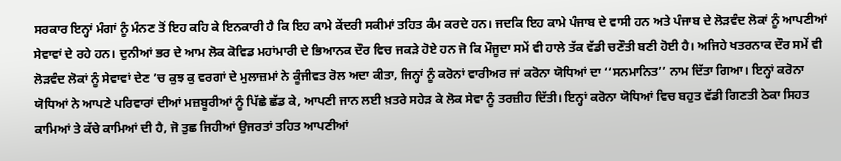ਸਰਕਾਰ ਇਨ੍ਹਾਂ ਮੰਗਾਂ ਨੂੰ ਮੰਨਣ ਤੋਂ ਇਹ ਕਹਿ ਕੇ ਇਨਕਾਰੀ ਹੈ ਕਿ ਇਹ ਕਾਮੇ ਕੇਂਦਰੀ ਸਕੀਮਾਂ ਤਹਿਤ ਕੰਮ ਕਰਦੇ ਹਨ। ਜਦਕਿ ਇਹ ਕਾਮੇ ਪੰਜਾਬ ਦੇ ਵਾਸੀ ਹਨ ਅਤੇ ਪੰਜਾਬ ਦੇ ਲੋੜਵੰਦ ਲੋਕਾਂ ਨੂੰ ਆਪਣੀਆਂ ਸੇਵਾਵਾਂ ਦੇ ਰਹੇ ਹਨ। ਦੁਨੀਆਂ ਭਰ ਦੇ ਆਮ ਲੋਕ ਕੋਵਿਡ ਮਹਾਂਮਾਰੀ ਦੇ ਭਿਆਨਕ ਦੌਰ ਵਿਚ ਜਕੜੇ ਹੋਏ ਹਨ ਜੋ ਕਿ ਮੌਜੂਦਾ ਸਮੇਂ ਵੀ ਹਾਲੇ ਤੱਕ ਵੱਡੀ ਚਣੌਤੀ ਬਣੀ ਹੋਈ ਹੈ। ਅਜਿਹੇ ਖਤਰਨਾਕ ਦੌਰ ਸਮੇਂ ਵੀ ਲੋੜਵੰਦ ਲੋਕਾਂ ਨੂੰ ਸੇਵਾਵਾਂ ਦੇਣ ’ਚ ਕੁਝ ਕੁ ਵਰਗਾਂ ਦੇ ਮੁਲਾਜ਼ਮਾਂ ਨੇ ਕੂੰਜੀਵਤ ਰੋਲ ਅਦਾ ਕੀਤਾ, ਜਿਨ੍ਹਾਂ ਨੂੰ ਕਰੋਨਾਂ ਵਾਰੀਅਰ ਜਾਂ ਕਰੋਨਾ ਯੋਧਿਆਂ ਦਾ ‘‘ਸਨਮਾਨਿਤ’’ ਨਾਮ ਦਿੱਤਾ ਗਿਆ। ਇਨ੍ਹਾਂ ਕਰੋਨਾ ਯੋਧਿਆਂ ਨੇ ਆਪਣੇ ਪਰਿਵਾਰਾਂ ਦੀਆਂ ਮਜ਼ਬੂਰੀਆਂ ਨੂੰ ਪਿੱਛੇ ਛੱਡ ਕੇ, ਆਪਣੀ ਜਾਨ ਲਈ ਖ਼ਤਰੇ ਸਹੇੜ ਕੇ ਲੋਕ ਸੇਵਾ ਨੂੰ ਤਰਜ਼ੀਹ ਦਿੱਤੀ। ਇਨ੍ਹਾਂ ਕਰੋਨਾ ਯੋਧਿਆਂ ਵਿਚ ਬਹੁਤ ਵੱਡੀ ਗਿਣਤੀ ਠੇਕਾ ਸਿਹਤ ਕਾਮਿਆਂ ਤੇ ਕੱਚੇ ਕਾਮਿਆਂ ਦੀ ਹੈ, ਜੋ ਤੁਛ ਜਿਹੀਆਂ ਉਜਰਤਾਂ ਤਹਿਤ ਆਪਣੀਆਂ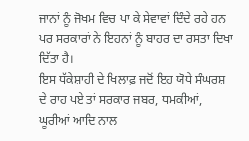ਜਾਨਾਂ ਨੂੰ ਜੋਖਮ ਵਿਚ ਪਾ ਕੇ ਸੇਵਾਵਾਂ ਦਿੰਦੇ ਰਹੇ ਹਨ ਪਰ ਸਰਕਾਰਾਂ ਨੇ ਇਹਨਾਂ ਨੂੰ ਬਾਹਰ ਦਾ ਰਸਤਾ ਦਿਖਾ ਦਿੱਤਾ ਹੈ।
ਇਸ ਧੱਕੇਸ਼ਾਹੀ ਦੇ ਖਿਲਾਫ਼ ਜਦੋਂ ਇਹ ਯੋਧੇ ਸੰਘਰਸ਼ ਦੇ ਰਾਹ ਪਏ ਤਾਂ ਸਰਕਾਰ ਜਬਰ, ਧਮਕੀਆਂ, ਘੂਰੀਆਂ ਆਦਿ ਨਾਲ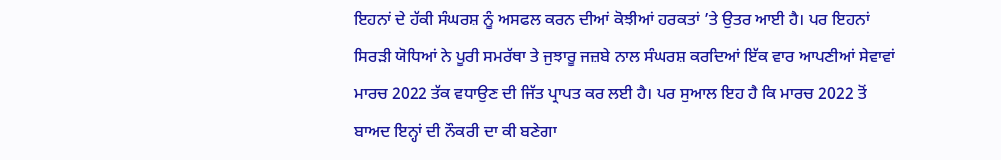ਇਹਨਾਂ ਦੇ ਹੱਕੀ ਸੰਘਰਸ਼ ਨੂੰ ਅਸਫਲ ਕਰਨ ਦੀਆਂ ਕੋਝੀਆਂ ਹਰਕਤਾਂ ’ਤੇ ਉਤਰ ਆਈ ਹੈ। ਪਰ ਇਹਨਾਂ ਸਿਰੜੀ ਯੋਧਿਆਂ ਨੇ ਪੂਰੀ ਸਮਰੱਥਾ ਤੇ ਜੁਝਾਰੂ ਜਜ਼ਬੇ ਨਾਲ ਸੰਘਰਸ਼ ਕਰਦਿਆਂ ਇੱਕ ਵਾਰ ਆਪਣੀਆਂ ਸੇਵਾਵਾਂ ਮਾਰਚ 2022 ਤੱਕ ਵਧਾਉਣ ਦੀ ਜਿੱਤ ਪ੍ਰਾਪਤ ਕਰ ਲਈ ਹੈ। ਪਰ ਸੁਆਲ ਇਹ ਹੈ ਕਿ ਮਾਰਚ 2022 ਤੋਂ ਬਾਅਦ ਇਨ੍ਹਾਂ ਦੀ ਨੌਕਰੀ ਦਾ ਕੀ ਬਣੇਗਾ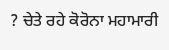? ਚੇਤੇ ਰਹੇ ਕੋਰੋਨਾ ਮਹਾਮਾਰੀ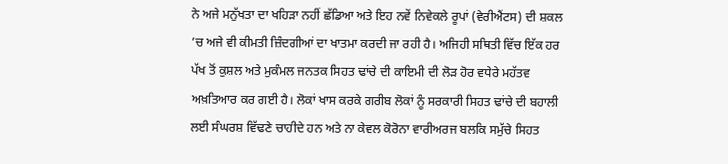ਨੇ ਅਜੇ ਮਨੁੱਖਤਾ ਦਾ ਖਹਿੜਾ ਨਹੀਂ ਛੱਡਿਆ ਅਤੇ ਇਹ ਨਵੇਂ ਨਿਵੇਕਲੇ ਰੂਪਾਂ (ਵੇਰੀਐਂਟਸ) ਦੀ ਸ਼ਕਲ ’ਚ ਅਜੇ ਵੀ ਕੀਮਤੀ ਜ਼ਿੰਦਗੀਆਂ ਦਾ ਖਾਤਮਾ ਕਰਦੀ ਜਾ ਰਹੀ ਹੈ। ਅਜਿਹੀ ਸਥਿਤੀ ਵਿੱਚ ਇੱਕ ਹਰ ਪੱਖ ਤੋਂ ਕੁਸ਼ਲ ਅਤੇ ਮੁਕੰਮਲ ਜਨਤਕ ਸਿਹਤ ਢਾਂਚੇ ਦੀ ਕਾਇਮੀ ਦੀ ਲੋੜ ਹੋਰ ਵਧੇਰੇ ਮਹੱਤਵ ਅਖ਼ਤਿਆਰ ਕਰ ਗਈ ਹੈ। ਲੋਕਾਂ ਖਾਸ ਕਰਕੇ ਗਰੀਬ ਲੋਕਾਂ ਨੂੰ ਸਰਕਾਰੀ ਸਿਹਤ ਢਾਂਚੇ ਦੀ ਬਹਾਲੀ ਲਈ ਸੰਘਰਸ਼ ਵਿੱਢਣੇ ਚਾਹੀਦੇ ਹਨ ਅਤੇ ਨਾ ਕੇਵਲ ਕੋਰੋਨਾ ਵਾਰੀਅਰਜ ਬਲਕਿ ਸਮੁੱਚੇ ਸਿਹਤ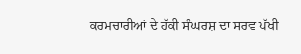ਕਰਮਚਾਰੀਆਂ ਦੇ ਹੱਕੀ ਸੰਘਰਸ਼ ਦਾ ਸਰਵ ਪੱਖੀ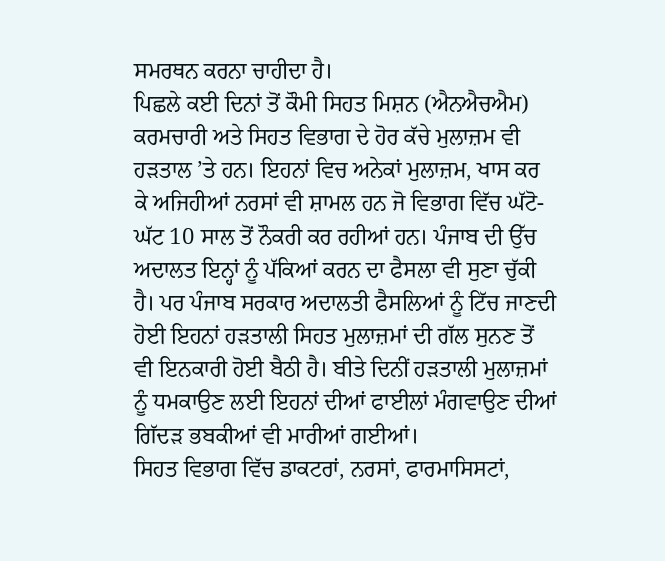ਸਮਰਥਨ ਕਰਨਾ ਚਾਹੀਦਾ ਹੈ।
ਪਿਛਲੇ ਕਈ ਦਿਨਾਂ ਤੋਂ ਕੌਮੀ ਸਿਹਤ ਮਿਸ਼ਨ (ਐਨਐਚਐਮ) ਕਰਮਚਾਰੀ ਅਤੇ ਸਿਹਤ ਵਿਭਾਗ ਦੇ ਹੋਰ ਕੱਚੇ ਮੁਲਾਜ਼ਮ ਵੀ ਹੜਤਾਲ ’ਤੇ ਹਨ। ਇਹਨਾਂ ਵਿਚ ਅਨੇਕਾਂ ਮੁਲਾਜ਼ਮ, ਖਾਸ ਕਰ ਕੇ ਅਜਿਹੀਆਂ ਨਰਸਾਂ ਵੀ ਸ਼ਾਮਲ ਹਨ ਜੋ ਵਿਭਾਗ ਵਿੱਚ ਘੱਟੋ-ਘੱਟ 10 ਸਾਲ ਤੋਂ ਨੌਕਰੀ ਕਰ ਰਹੀਆਂ ਹਨ। ਪੰਜਾਬ ਦੀ ਉੱਚ ਅਦਾਲਤ ਇਨ੍ਹਾਂ ਨੂੰ ਪੱਕਿਆਂ ਕਰਨ ਦਾ ਫੈਸਲਾ ਵੀ ਸੁਣਾ ਚੁੱਕੀ ਹੈ। ਪਰ ਪੰਜਾਬ ਸਰਕਾਰ ਅਦਾਲਤੀ ਫੈਸਲਿਆਂ ਨੂੰ ਟਿੱਚ ਜਾਣਦੀ ਹੋਈ ਇਹਨਾਂ ਹੜਤਾਲੀ ਸਿਹਤ ਮੁਲਾਜ਼ਮਾਂ ਦੀ ਗੱਲ ਸੁਨਣ ਤੋਂ ਵੀ ਇਨਕਾਰੀ ਹੋਈ ਬੈਠੀ ਹੈ। ਬੀਤੇ ਦਿਨੀਂ ਹੜਤਾਲੀ ਮੁਲਾਜ਼ਮਾਂ ਨੂੰ ਧਮਕਾਉਣ ਲਈ ਇਹਨਾਂ ਦੀਆਂ ਫਾਈਲਾਂ ਮੰਗਵਾਉਣ ਦੀਆਂ ਗਿੱਦੜ ਭਬਕੀਆਂ ਵੀ ਮਾਰੀਆਂ ਗਈਆਂ।
ਸਿਹਤ ਵਿਭਾਗ ਵਿੱਚ ਡਾਕਟਰਾਂ, ਨਰਸਾਂ, ਫਾਰਮਾਸਿਸਟਾਂ,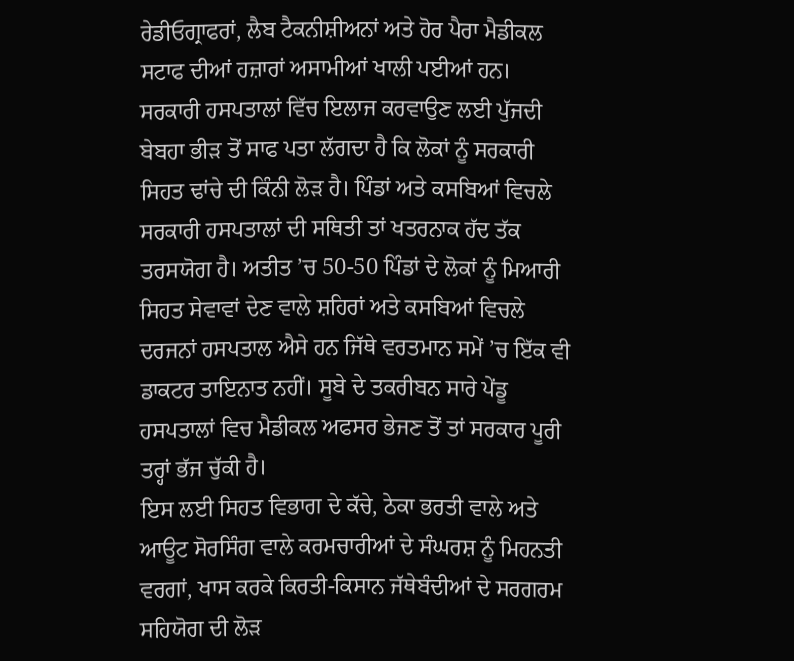ਰੇਡੀਓਗ੍ਰਾਫਰਾਂ, ਲੈਬ ਟੈਕਨੀਸ਼ੀਅਨਾਂ ਅਤੇ ਹੋਰ ਪੈਰਾ ਮੈਡੀਕਲ ਸਟਾਫ ਦੀਆਂ ਹਜ਼ਾਰਾਂ ਅਸਾਮੀਆਂ ਖਾਲੀ ਪਈਆਂ ਹਨ। ਸਰਕਾਰੀ ਹਸਪਤਾਲਾਂ ਵਿੱਚ ਇਲਾਜ ਕਰਵਾਉਣ ਲਈ ਪੁੱਜਦੀ ਬੇਬਹਾ ਭੀੜ ਤੋਂ ਸਾਫ ਪਤਾ ਲੱਗਦਾ ਹੈ ਕਿ ਲੋਕਾਂ ਨੂੰ ਸਰਕਾਰੀ ਸਿਹਤ ਢਾਂਚੇ ਦੀ ਕਿੰਨੀ ਲੋੜ ਹੈ। ਪਿੰਡਾਂ ਅਤੇ ਕਸਬਿਆਂ ਵਿਚਲੇ ਸਰਕਾਰੀ ਹਸਪਤਾਲਾਂ ਦੀ ਸਥਿਤੀ ਤਾਂ ਖਤਰਨਾਕ ਹੱਦ ਤੱਕ ਤਰਸਯੋਗ ਹੈ। ਅਤੀਤ ’ਚ 50-50 ਪਿੰਡਾਂ ਦੇ ਲੋਕਾਂ ਨੂੰ ਮਿਆਰੀ ਸਿਹਤ ਸੇਵਾਵਾਂ ਦੇਣ ਵਾਲੇ ਸ਼ਹਿਰਾਂ ਅਤੇ ਕਸਬਿਆਂ ਵਿਚਲੇ ਦਰਜਨਾਂ ਹਸਪਤਾਲ ਐਸੇ ਹਨ ਜਿੱਥੇ ਵਰਤਮਾਨ ਸਮੇਂ ’ਚ ਇੱਕ ਵੀ ਡਾਕਟਰ ਤਾਇਨਾਤ ਨਹੀਂ। ਸੂਬੇ ਦੇ ਤਕਰੀਬਨ ਸਾਰੇ ਪੇਂਡੂ ਹਸਪਤਾਲਾਂ ਵਿਚ ਮੈਡੀਕਲ ਅਫਸਰ ਭੇਜਣ ਤੋਂ ਤਾਂ ਸਰਕਾਰ ਪੂਰੀ ਤਰ੍ਹਾਂ ਭੱਜ ਚੁੱਕੀ ਹੈ।
ਇਸ ਲਈ ਸਿਹਤ ਵਿਭਾਗ ਦੇ ਕੱਚੇ, ਠੇਕਾ ਭਰਤੀ ਵਾਲੇ ਅਤੇ ਆਊਟ ਸੋਰਸਿੰਗ ਵਾਲੇ ਕਰਮਚਾਰੀਆਂ ਦੇ ਸੰਘਰਸ਼ ਨੂੰ ਮਿਹਨਤੀ ਵਰਗਾਂ, ਖਾਸ ਕਰਕੇ ਕਿਰਤੀ-ਕਿਸਾਨ ਜੱਥੇਬੰਦੀਆਂ ਦੇ ਸਰਗਰਮ ਸਹਿਯੋਗ ਦੀ ਲੋੜ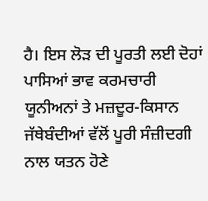ਹੈ। ਇਸ ਲੋੜ ਦੀ ਪੂਰਤੀ ਲਈ ਦੋਹਾਂ ਪਾਸਿਆਂ ਭਾਵ ਕਰਮਚਾਰੀ ਯੂਨੀਅਨਾਂ ਤੇ ਮਜ਼ਦੂਰ-ਕਿਸਾਨ ਜੱਥੇਬੰਦੀਆਂ ਵੱਲੋਂ ਪੂਰੀ ਸੰਜ਼ੀਦਗੀ ਨਾਲ ਯਤਨ ਹੋਣੇ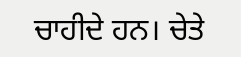ਚਾਹੀਦੇ ਹਨ। ਚੇਤੇ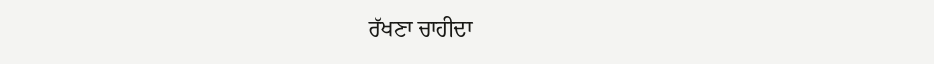ਰੱਖਣਾ ਚਾਹੀਦਾ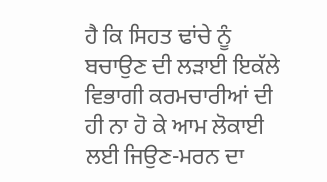ਹੈ ਕਿ ਸਿਹਤ ਢਾਂਚੇ ਨੂੰ ਬਚਾਉਣ ਦੀ ਲੜਾਈ ਇਕੱਲੇ ਵਿਭਾਗੀ ਕਰਮਚਾਰੀਆਂ ਦੀ ਹੀ ਨਾ ਹੋ ਕੇ ਆਮ ਲੋਕਾਈ ਲਈ ਜਿਉਣ-ਮਰਨ ਦਾ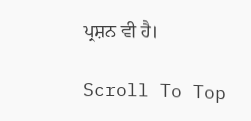ਪ੍ਰਸ਼ਨ ਵੀ ਹੈ।

Scroll To Top